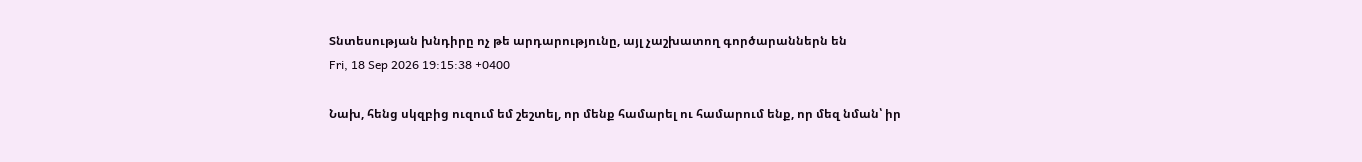Տնտեսության խնդիրը ոչ թե արդարությունը, այլ չաշխատող գործարաններն են
Fri, 18 Sep 2026 19:15:38 +0400

Նախ, հենց սկզբից ուզում եմ շեշտել, որ մենք համարել ու համարում ենք, որ մեզ նման՝ իր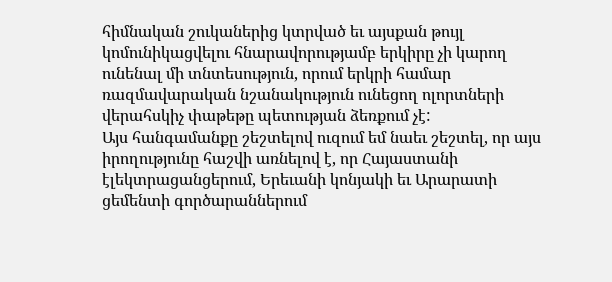հիմնական շուկաներից կտրված եւ այսքան թույլ կոմունիկացվելու հնարավորությամբ երկիրը չի կարող ունենալ մի տնտեսություն, որում երկրի համար ռազմավարական նշանակություն ունեցող ոլորտների վերահսկիչ փաթեթը պետության ձեռքում չէ:
Այս հանգամանքը շեշտելով ուզում եմ նաեւ շեշտել, որ այս իրողությունը հաշվի առնելով է, որ Հայաստանի էլեկտրացանցերում, Երեւանի կոնյակի եւ Արարատի ցեմենտի գործարաններում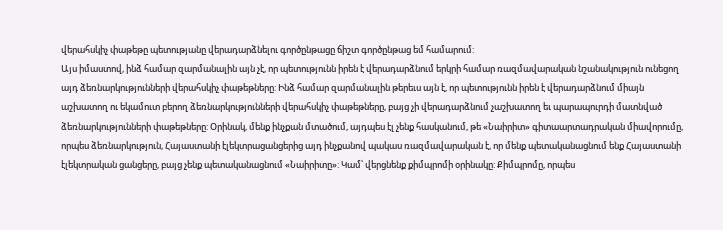վերահսկիչ փաթեթը պետությանը վերադարձնելու գործընթացը ճիշտ գործընթաց եմ համարում:
Այս իմաստով, ինձ համար զարմանալին այն չէ, որ պետությունն իրեն է վերադարձնում երկրի համար ռազմավարական նշանակություն ունեցող այդ ձեռնարկությունների վերահսկիչ փաթեթները: Ինձ համար զարմանալին թերեւս այն է, որ պետությունն իրեն է վերադարձնում միայն աշխատող ու եկամուտ բերող ձեռնարկությունների վերահսկիչ փաթեթները, բայց չի վերադարձնում չաշխատող եւ պարապուրդի մատնված ձեռնարկությունների փաթեթները: Օրինակ, մենք ինչքան մտածում, այդպես էլ չենք հասկանում, թե «Նաիրիտ» գիտաարտադրական միավորումը, որպես ձեռնարկություն, Հայաստանի էլեկտրացանցերից այդ ինչքանով պակաս ռազմավարական է, որ մենք պետականացնում ենք Հայաստանի էլեկտրական ցանցերը, բայց չենք պետականացնում «Նաիրիտը»: Կամ՝ վերցնենք քիմպրոմի օրինակը: Քիմպրոմը, որպես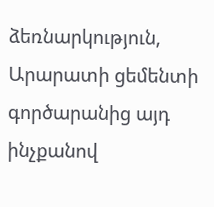ձեռնարկություն, Արարատի ցեմենտի գործարանից այդ ինչքանով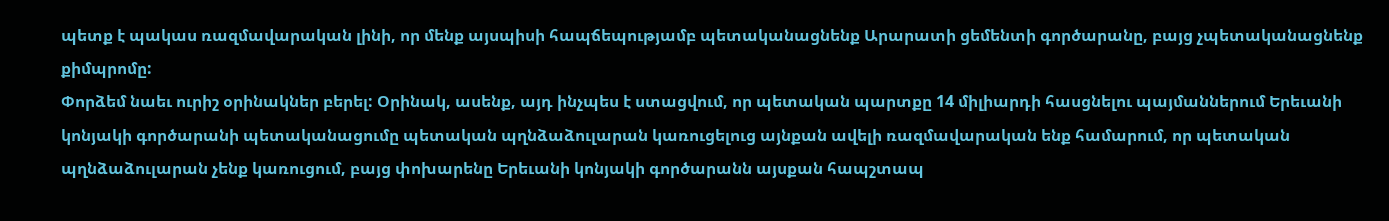պետք է պակաս ռազմավարական լինի, որ մենք այսպիսի հապճեպությամբ պետականացնենք Արարատի ցեմենտի գործարանը, բայց չպետականացնենք քիմպրոմը:
Փորձեմ նաեւ ուրիշ օրինակներ բերել: Օրինակ, ասենք, այդ ինչպես է ստացվում, որ պետական պարտքը 14 միլիարդի հասցնելու պայմաններում Երեւանի կոնյակի գործարանի պետականացումը պետական պղնձաձուլարան կառուցելուց այնքան ավելի ռազմավարական ենք համարում, որ պետական պղնձաձուլարան չենք կառուցում, բայց փոխարենը Երեւանի կոնյակի գործարանն այսքան հապշտապ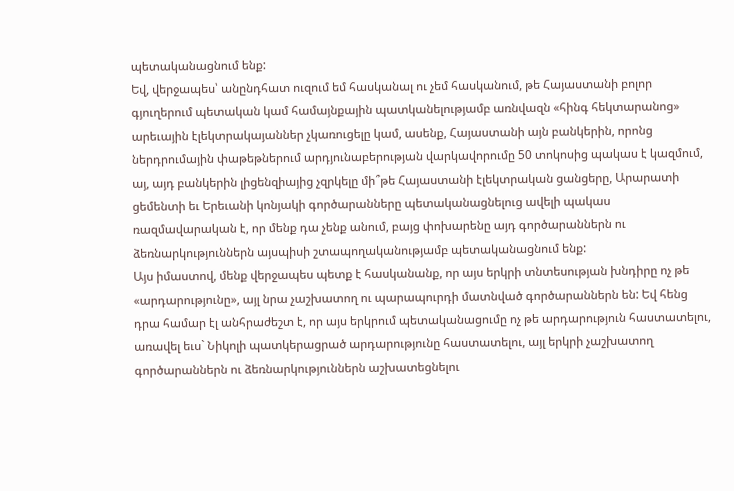պետականացնում ենք:
Եվ, վերջապես՝ անընդհատ ուզում եմ հասկանալ ու չեմ հասկանում, թե Հայաստանի բոլոր գյուղերում պետական կամ համայնքային պատկանելությամբ առնվազն «հինգ հեկտարանոց» արեւային էլեկտրակայաններ չկառուցելը կամ, ասենք, Հայաստանի այն բանկերին, որոնց ներդրումային փաթեթներում արդյունաբերության վարկավորումը 50 տոկոսից պակաս է կազմում, այ, այդ բանկերին լիցենզիայից չզրկելը մի՞թե Հայաստանի էլեկտրական ցանցերը, Արարատի ցեմենտի եւ Երեւանի կոնյակի գործարանները պետականացնելուց ավելի պակաս ռազմավարական է, որ մենք դա չենք անում, բայց փոխարենը այդ գործարաններն ու ձեռնարկություններն այսպիսի շտապողականությամբ պետականացնում ենք:
Այս իմաստով, մենք վերջապես պետք է հասկանանք, որ այս երկրի տնտեսության խնդիրը ոչ թե «արդարությունը», այլ նրա չաշխատող ու պարապուրդի մատնված գործարաններն են: Եվ հենց դրա համար էլ անհրաժեշտ է, որ այս երկրում պետականացումը ոչ թե արդարություն հաստատելու, առավել եւս` Նիկոլի պատկերացրած արդարությունը հաստատելու, այլ երկրի չաշխատող գործարաններն ու ձեռնարկություններն աշխատեցնելու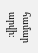համար արվի: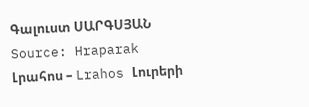Գալուստ ՍԱՐԳՍՅԱՆ
Source: Hraparak
Լրահոս – Lrahos Լուրերի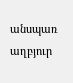անսպառ աղբյուր